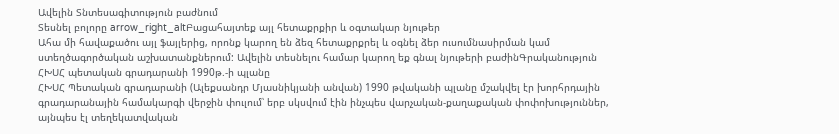Ավելին Տնտեսագիտություն բաժնում
Տեսնել բոլորը arrow_right_altԲացահայտեք այլ հետաքրքիր և օգտակար նյութեր
Ահա մի հավաքածու այլ ֆայլերից, որոնք կարող են ձեզ հետաքրքրել և օգնել ձեր ուսումնասիրման կամ ստեղծագործական աշխատանքներում: Ավելին տեսնելու համար կարող եք գնալ նյութերի բաժինԳրականություն
ՀԽՍՀ պետական գրադարանի 1990թ.-ի պլանը
ՀԽՍՀ Պետական գրադարանի (Ալեքսանդր Մյասնիկյանի անվան) 1990 թվականի պլանը մշակվել էր խորհրդային գրադարանային համակարգի վերջին փուլում՝ երբ սկսվում էին ինչպես վարչական-քաղաքական փոփոխություններ, այնպես էլ տեղեկատվական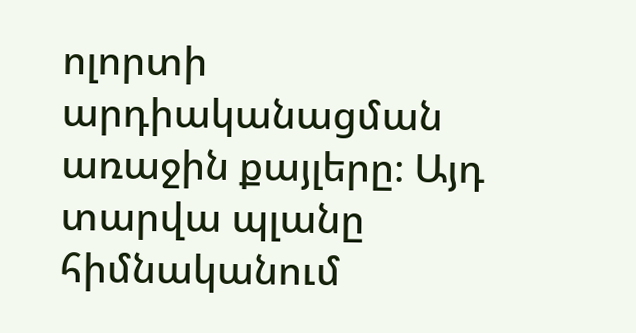ոլորտի արդիականացման առաջին քայլերը։ Այդ տարվա պլանը հիմնականում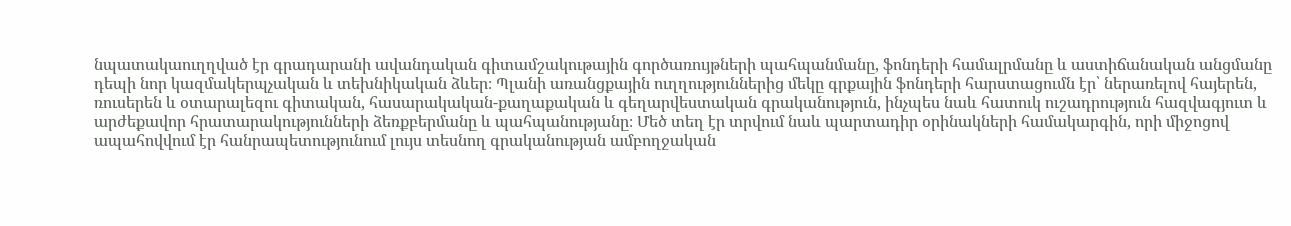նպատակաուղղված էր գրադարանի ավանդական գիտամշակութային գործառույթների պահպանմանը, ֆոնդերի համալրմանը և աստիճանական անցմանը դեպի նոր կազմակերպչական և տեխնիկական ձևեր։ Պլանի առանցքային ուղղություններից մեկը գրքային ֆոնդերի հարստացումն էր՝ ներառելով հայերեն, ռուսերեն և օտարալեզու գիտական, հասարակական-քաղաքական և գեղարվեստական գրականություն, ինչպես նաև հատուկ ուշադրություն հազվագյուտ և արժեքավոր հրատարակությունների ձեռքբերմանը և պահպանությանը։ Մեծ տեղ էր տրվում նաև պարտադիր օրինակների համակարգին, որի միջոցով ապահովվում էր հանրապետությունում լույս տեսնող գրականության ամբողջական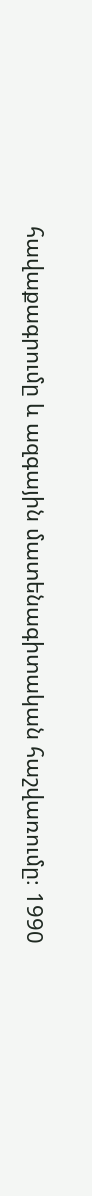հավաքագրումը և ազգային մատենագիտական հաշվառումը։ 1990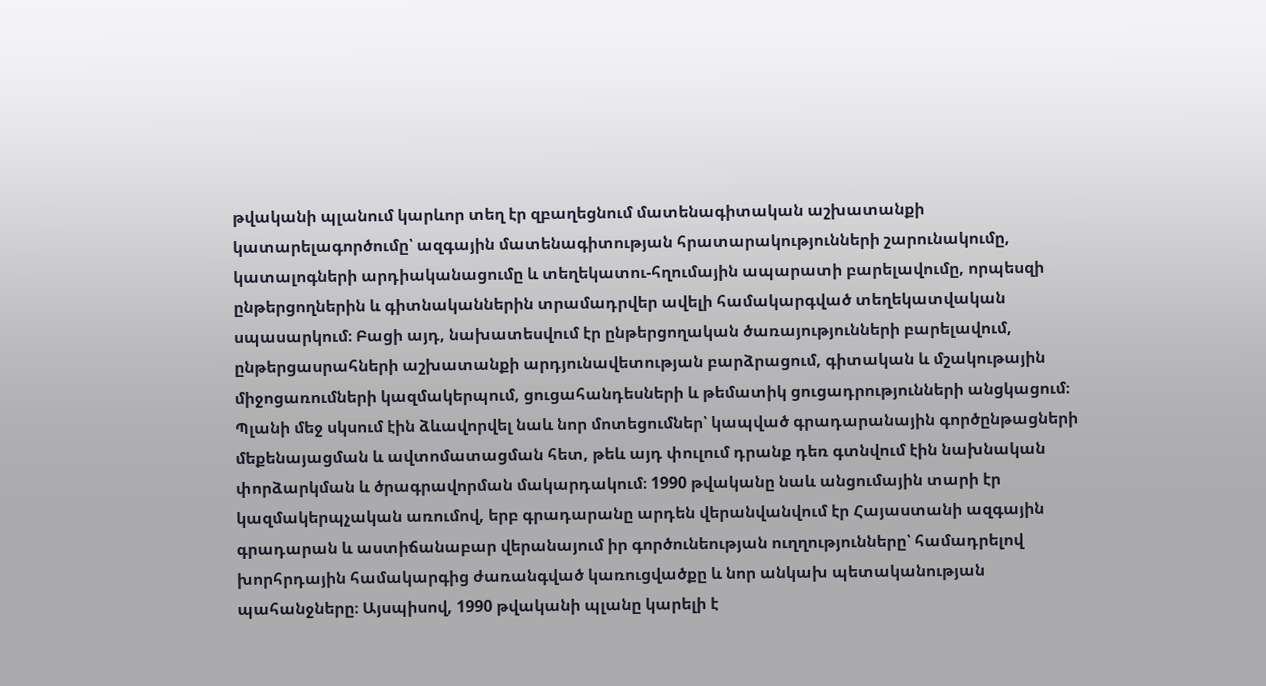թվականի պլանում կարևոր տեղ էր զբաղեցնում մատենագիտական աշխատանքի կատարելագործումը՝ ազգային մատենագիտության հրատարակությունների շարունակումը, կատալոգների արդիականացումը և տեղեկատու-հղումային ապարատի բարելավումը, որպեսզի ընթերցողներին և գիտնականներին տրամադրվեր ավելի համակարգված տեղեկատվական սպասարկում։ Բացի այդ, նախատեսվում էր ընթերցողական ծառայությունների բարելավում, ընթերցասրահների աշխատանքի արդյունավետության բարձրացում, գիտական և մշակութային միջոցառումների կազմակերպում, ցուցահանդեսների և թեմատիկ ցուցադրությունների անցկացում։ Պլանի մեջ սկսում էին ձևավորվել նաև նոր մոտեցումներ՝ կապված գրադարանային գործընթացների մեքենայացման և ավտոմատացման հետ, թեև այդ փուլում դրանք դեռ գտնվում էին նախնական փորձարկման և ծրագրավորման մակարդակում։ 1990 թվականը նաև անցումային տարի էր կազմակերպչական առումով, երբ գրադարանը արդեն վերանվանվում էր Հայաստանի ազգային գրադարան և աստիճանաբար վերանայում իր գործունեության ուղղությունները՝ համադրելով խորհրդային համակարգից ժառանգված կառուցվածքը և նոր անկախ պետականության պահանջները։ Այսպիսով, 1990 թվականի պլանը կարելի է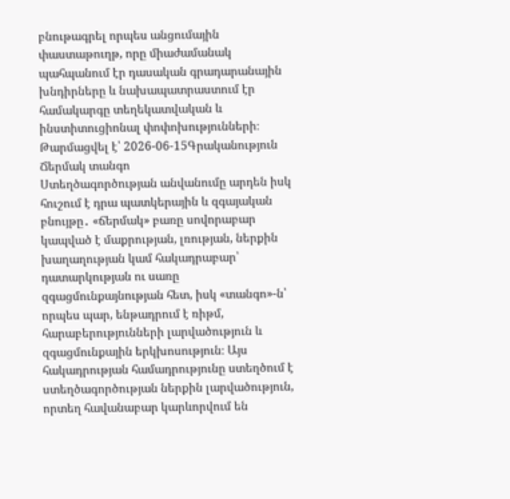բնութագրել որպես անցումային փաստաթուղթ, որը միաժամանակ պահպանում էր դասական գրադարանային խնդիրները և նախապատրաստում էր համակարգը տեղեկատվական և ինստիտուցիոնալ փոփոխությունների։
Թարմացվել է՝ 2026-06-15Գրականություն
Ճերմակ տանգո
Ստեղծագործության անվանումը արդեն իսկ հուշում է դրա պատկերային և զգայական բնույթը․ «ճերմակ» բառը սովորաբար կապված է մաքրության, լռության, ներքին խաղաղության կամ հակադրաբար՝ դատարկության ու սառը զգացմունքայնության հետ, իսկ «տանգո»-ն՝ որպես պար, ենթադրում է ռիթմ, հարաբերությունների լարվածություն և զգացմունքային երկխոսություն։ Այս հակադրության համադրությունը ստեղծում է ստեղծագործության ներքին լարվածություն, որտեղ հավանաբար կարևորվում են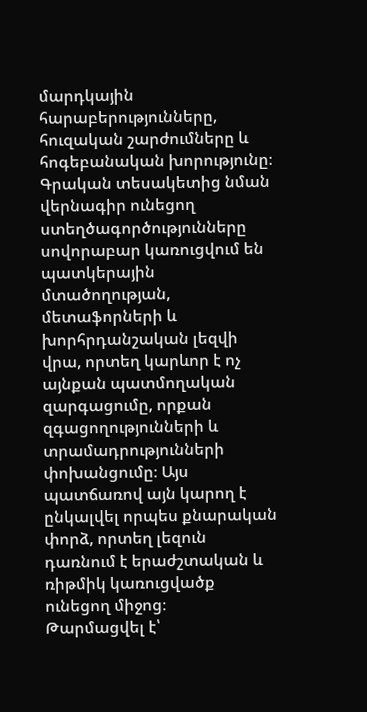մարդկային հարաբերությունները, հուզական շարժումները և հոգեբանական խորությունը։ Գրական տեսակետից նման վերնագիր ունեցող ստեղծագործությունները սովորաբար կառուցվում են պատկերային մտածողության, մետաֆորների և խորհրդանշական լեզվի վրա, որտեղ կարևոր է ոչ այնքան պատմողական զարգացումը, որքան զգացողությունների և տրամադրությունների փոխանցումը։ Այս պատճառով այն կարող է ընկալվել որպես քնարական փորձ, որտեղ լեզուն դառնում է երաժշտական և ռիթմիկ կառուցվածք ունեցող միջոց։
Թարմացվել է՝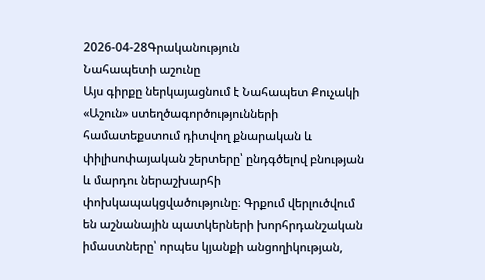2026-04-28Գրականություն
Նահապետի աշունը
Այս գիրքը ներկայացնում է Նահապետ Քուչակի «Աշուն» ստեղծագործությունների համատեքստում դիտվող քնարական և փիլիսոփայական շերտերը՝ ընդգծելով բնության և մարդու ներաշխարհի փոխկապակցվածությունը։ Գրքում վերլուծվում են աշնանային պատկերների խորհրդանշական իմաստները՝ որպես կյանքի անցողիկության,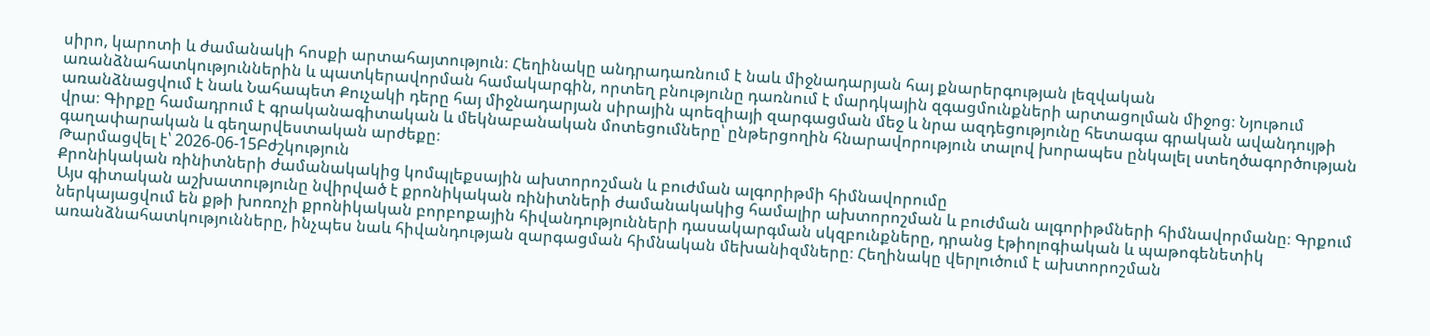սիրո, կարոտի և ժամանակի հոսքի արտահայտություն։ Հեղինակը անդրադառնում է նաև միջնադարյան հայ քնարերգության լեզվական առանձնահատկություններին և պատկերավորման համակարգին, որտեղ բնությունը դառնում է մարդկային զգացմունքների արտացոլման միջոց։ Նյութում առանձնացվում է նաև Նահապետ Քուչակի դերը հայ միջնադարյան սիրային պոեզիայի զարգացման մեջ և նրա ազդեցությունը հետագա գրական ավանդույթի վրա։ Գիրքը համադրում է գրականագիտական և մեկնաբանական մոտեցումները՝ ընթերցողին հնարավորություն տալով խորապես ընկալել ստեղծագործության գաղափարական և գեղարվեստական արժեքը։
Թարմացվել է՝ 2026-06-15Բժշկություն
Քրոնիկական ռինիտների ժամանակակից կոմպլեքսային ախտորոշման և բուժման ալգորիթմի հիմնավորումը
Այս գիտական աշխատությունը նվիրված է քրոնիկական ռինիտների ժամանակակից համալիր ախտորոշման և բուժման ալգորիթմների հիմնավորմանը։ Գրքում ներկայացվում են քթի խոռոչի քրոնիկական բորբոքային հիվանդությունների դասակարգման սկզբունքները, դրանց էթիոլոգիական և պաթոգենետիկ առանձնահատկությունները, ինչպես նաև հիվանդության զարգացման հիմնական մեխանիզմները։ Հեղինակը վերլուծում է ախտորոշման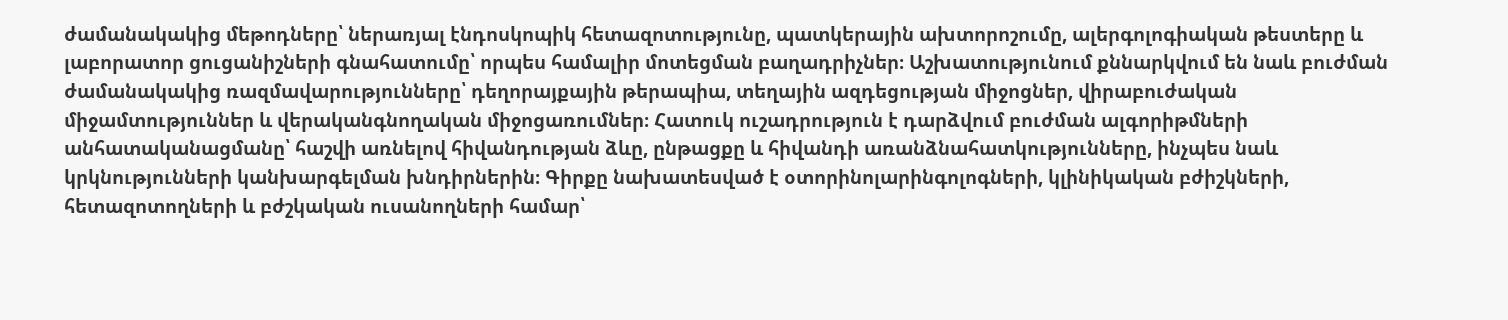ժամանակակից մեթոդները՝ ներառյալ էնդոսկոպիկ հետազոտությունը, պատկերային ախտորոշումը, ալերգոլոգիական թեստերը և լաբորատոր ցուցանիշների գնահատումը՝ որպես համալիր մոտեցման բաղադրիչներ։ Աշխատությունում քննարկվում են նաև բուժման ժամանակակից ռազմավարությունները՝ դեղորայքային թերապիա, տեղային ազդեցության միջոցներ, վիրաբուժական միջամտություններ և վերականգնողական միջոցառումներ։ Հատուկ ուշադրություն է դարձվում բուժման ալգորիթմների անհատականացմանը՝ հաշվի առնելով հիվանդության ձևը, ընթացքը և հիվանդի առանձնահատկությունները, ինչպես նաև կրկնությունների կանխարգելման խնդիրներին։ Գիրքը նախատեսված է օտորինոլարինգոլոգների, կլինիկական բժիշկների, հետազոտողների և բժշկական ուսանողների համար՝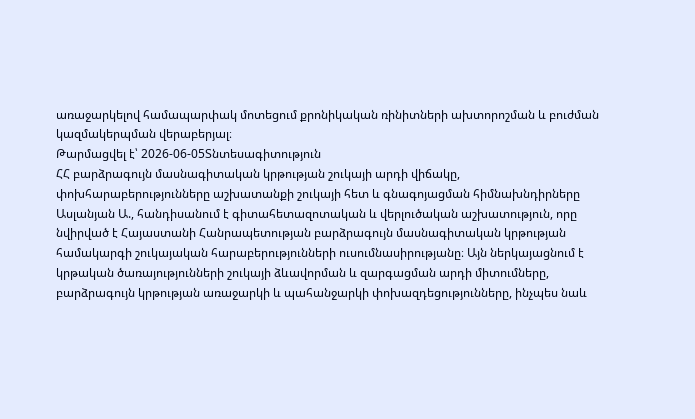առաջարկելով համապարփակ մոտեցում քրոնիկական ռինիտների ախտորոշման և բուժման կազմակերպման վերաբերյալ։
Թարմացվել է՝ 2026-06-05Տնտեսագիտություն
ՀՀ բարձրագույն մասնագիտական կրթության շուկայի արդի վիճակը, փոխհարաբերությունները աշխատանքի շուկայի հետ և գնագոյացման հիմնախնդիրները
Ասլանյան Ա., հանդիսանում է գիտահետազոտական և վերլուծական աշխատություն, որը նվիրված է Հայաստանի Հանրապետության բարձրագույն մասնագիտական կրթության համակարգի շուկայական հարաբերությունների ուսումնասիրությանը։ Այն ներկայացնում է կրթական ծառայությունների շուկայի ձևավորման և զարգացման արդի միտումները, բարձրագույն կրթության առաջարկի և պահանջարկի փոխազդեցությունները, ինչպես նաև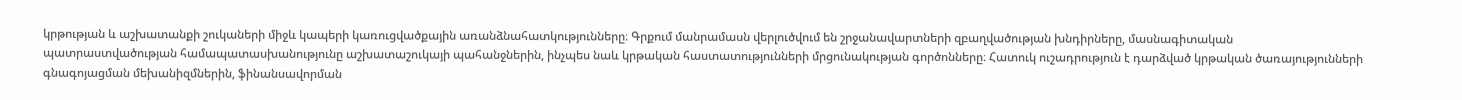կրթության և աշխատանքի շուկաների միջև կապերի կառուցվածքային առանձնահատկությունները։ Գրքում մանրամասն վերլուծվում են շրջանավարտների զբաղվածության խնդիրները, մասնագիտական պատրաստվածության համապատասխանությունը աշխատաշուկայի պահանջներին, ինչպես նաև կրթական հաստատությունների մրցունակության գործոնները։ Հատուկ ուշադրություն է դարձված կրթական ծառայությունների գնագոյացման մեխանիզմներին, ֆինանսավորման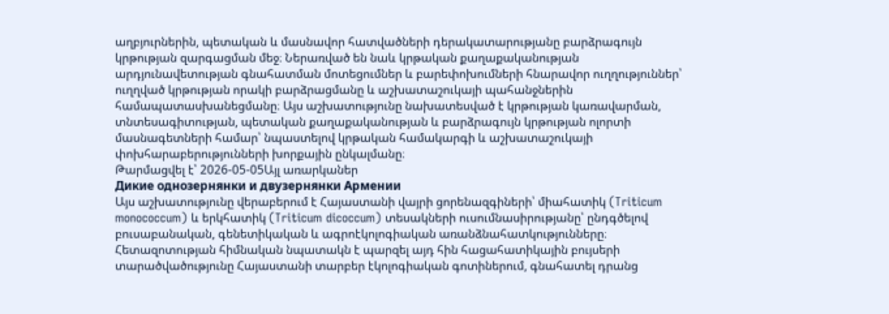աղբյուրներին, պետական և մասնավոր հատվածների դերակատարությանը բարձրագույն կրթության զարգացման մեջ։ Ներառված են նաև կրթական քաղաքականության արդյունավետության գնահատման մոտեցումներ և բարեփոխումների հնարավոր ուղղություններ՝ ուղղված կրթության որակի բարձրացմանը և աշխատաշուկայի պահանջներին համապատասխանեցմանը։ Այս աշխատությունը նախատեսված է կրթության կառավարման, տնտեսագիտության, պետական քաղաքականության և բարձրագույն կրթության ոլորտի մասնագետների համար՝ նպաստելով կրթական համակարգի և աշխատաշուկայի փոխհարաբերությունների խորքային ընկալմանը։
Թարմացվել է՝ 2026-05-05Այլ առարկաներ
Дикие однозернянки и двузернянки Армении
Այս աշխատությունը վերաբերում է Հայաստանի վայրի ցորենազգիների՝ միահատիկ (Triticum monococcum) և երկհատիկ (Triticum dicoccum) տեսակների ուսումնասիրությանը՝ ընդգծելով բուսաբանական, գենետիկական և ագրոէկոլոգիական առանձնահատկությունները։ Հետազոտության հիմնական նպատակն է պարզել այդ հին հացահատիկային բույսերի տարածվածությունը Հայաստանի տարբեր էկոլոգիական գոտիներում, գնահատել դրանց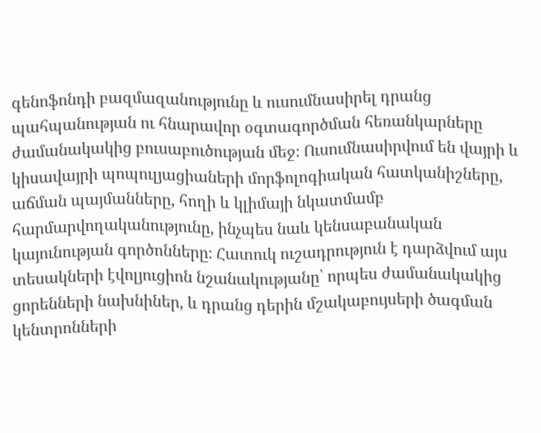գենոֆոնդի բազմազանությունը և ուսումնասիրել դրանց պահպանության ու հնարավոր օգտագործման հեռանկարները ժամանակակից բուսաբուծության մեջ։ Ուսումնասիրվում են վայրի և կիսավայրի պոպուլյացիաների մորֆոլոգիական հատկանիշները, աճման պայմանները, հողի և կլիմայի նկատմամբ հարմարվողականությունը, ինչպես նաև կենսաբանական կայունության գործոնները։ Հատուկ ուշադրություն է դարձվում այս տեսակների էվոլյուցիոն նշանակությանը՝ որպես ժամանակակից ցորենների նախնիներ, և դրանց դերին մշակաբույսերի ծագման կենտրոնների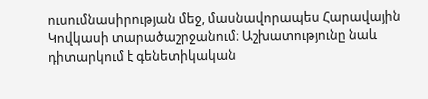ուսումնասիրության մեջ, մասնավորապես Հարավային Կովկասի տարածաշրջանում։ Աշխատությունը նաև դիտարկում է գենետիկական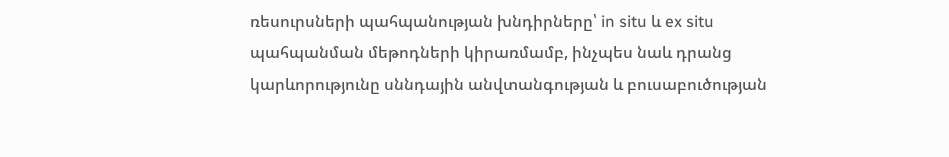ռեսուրսների պահպանության խնդիրները՝ in situ և ex situ պահպանման մեթոդների կիրառմամբ, ինչպես նաև դրանց կարևորությունը սննդային անվտանգության և բուսաբուծության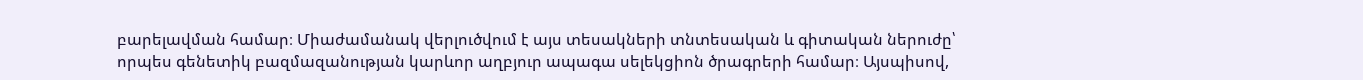բարելավման համար։ Միաժամանակ վերլուծվում է այս տեսակների տնտեսական և գիտական ներուժը՝ որպես գենետիկ բազմազանության կարևոր աղբյուր ապագա սելեկցիոն ծրագրերի համար։ Այսպիսով,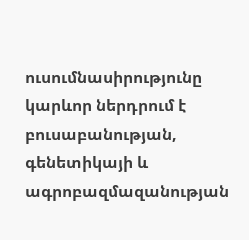ուսումնասիրությունը կարևոր ներդրում է բուսաբանության, գենետիկայի և ագրոբազմազանության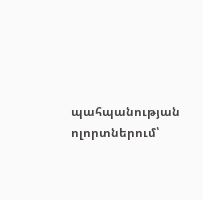պահպանության ոլորտներում՝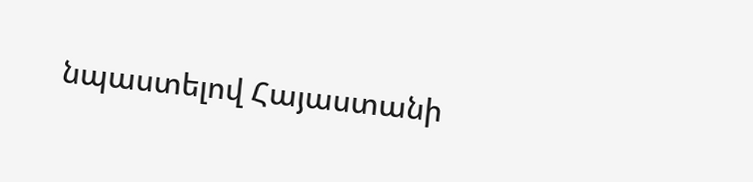նպաստելով Հայաստանի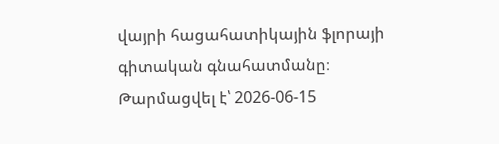վայրի հացահատիկային ֆլորայի գիտական գնահատմանը։
Թարմացվել է՝ 2026-06-15